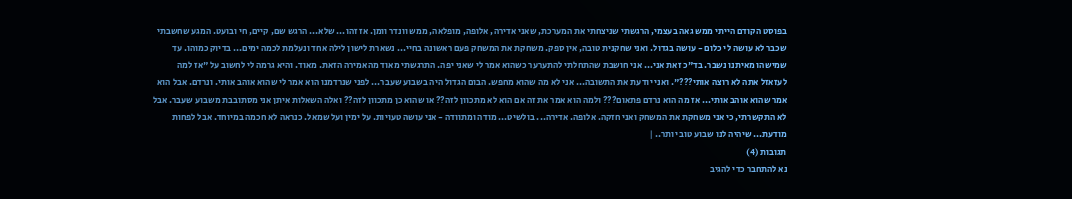בפוסט הקודם הייתי ממש גאה בעצמי, הרגשתי שניצחתי את המערכת, שאני אדירה, אלופה, מופלאה, ממש וונדר וומן. אז זהו... שלא... הרגש שם, קיים, חי ובועט. המגע שחשבתי שכבר לא עושה לי כלום - עושה בגדול. ואני שחקנית טובה, אין ספק. משחקת את המשחק פעם ראשונה בחיי... נשארת לישון לילה אחד ונעלמת לכמה ימים... בדיוק כמוהו. עד שמישהו מאיתנו נשבר. בד"כ זאת אני... אני חושבת שהתחלתי להתערער כשהוא אמר לי שאני יפה. התרגשתי מאוד מהאמירה הזאת. מאוד. והיא גרמה לי לחשוב על "אז למה לעזאזל אתה לא רוצה אותי???". ואני יודעת את התשובה... אני לא מה שהוא מחפש. הבום הגדול היה בשבוע שעבר... לפני שנרדמנו הוא אמר לי שהוא אוהב אותי. ונרדם. אבל הוא אמר שהוא אוהב אותי... אז מה הוא נרדם פתאום??? ולמה הוא אמר את זה אם הוא לא מתכוון לזה?? או שהוא כן מתכוון לזה?? ואלה השאלות איתן אני מסתובבת משבוע שעבר. אבל לא התקשרתי, כי אני משחקת את המשחק ואני חזקה. אלופה. אדירה... בולשיט... מודה ומתוודה - אני עושה טעויות. על ימין ועל שמאל. כנראה לא חכמה במיוחד. אבל לפחות מודעת... שיהיה לנו שבוע טוב יותר.. |
תגובות (4)
נא להתחבר כדי להגיב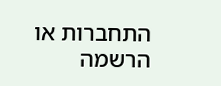התחברות או הרשמה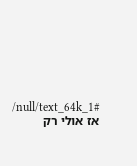/null/text_64k_1#
אז אולי רק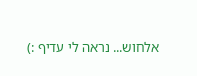אלחוש... נראה לי עדיף :)